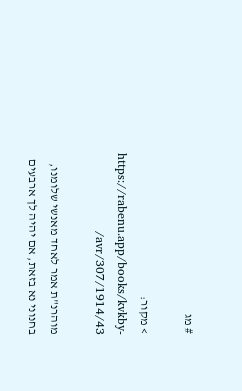# מג

> מקור: https://rabenu.app/books/kvkby-avr/307/1914/43/

מוהרנ"ת אמר לאחד מאנשי שלומנו, בחנוני נא בזאת, אם יהיה לך ארבעים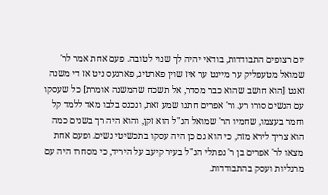יום רצופים התבודדות, בודאי יהיה לך שנוי לטובה. פעם אחת אמר לר' שמואל מטעפליק ער מיינט ער איז שוין פארטיג, פארגעס ניט אז די משנה זאגט [הוא חושב שהוא כבר מסדר, אל תשכח שהמשנה אומרת] כל שעסקו עם הנשים סורו רע. ור' אפרים חתנו שמע זאת, ונכנס בלבו מאד ללמד קל וחמר בעצמו, שחמיו הר' שמואל הנ"ל הוא זקן, והוא היה רך בשנים כמה הוא צריך לירא מזה, כי הוא גם כן היה עסקו בתכשיטי נשים. ופעם אחת מצאו לר' אפרים בן ר' נפתלי הנ"ל בעיר קיעב על היריד, כי מסחרו היה עם מרגליות ועסק בהתבודדות.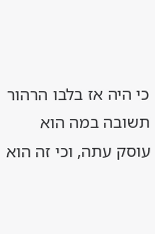כי היה אז בלבו הרהור תשובה במה הוא עוסק עתה, וכי זה הוא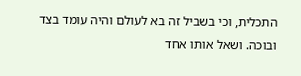התכלית, וכי בשביל זה בא לעולם והיה עומד בצד ובוכה. ושאל אותו אחד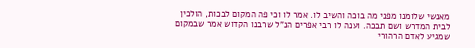מאנשי שלומנו מפני מה בוכה והשיב לו. אמר לו וכי פה המקום לבכות, הולכין לבית המדרש ושם תבכה. וענה לו רבי אפרים הנ"ל שרבנו הקדוש אמר שבמקום שמגיע לאדם הרהורי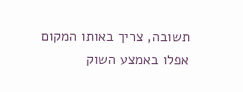תשובה, צריך באותו המקום אפלו באמצע השוק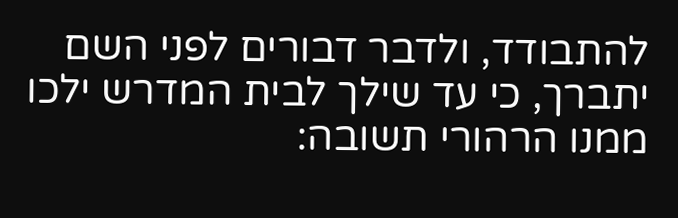להתבודד, ולדבר דבורים לפני השם יתברך, כי עד שילך לבית המדרש ילכו ממנו הרהורי תשובה: